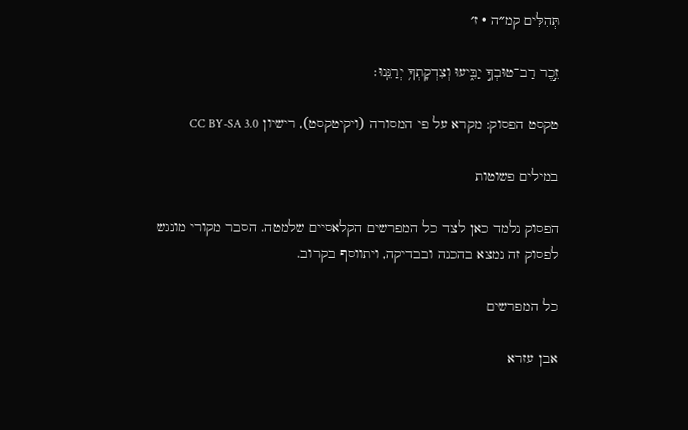תְּהִלִּים קמ״ה · ז׳

זֵ֣כֶר רַב־טוּבְךָ֣ יַבִּ֑יעוּ וְצִדְקָתְךָ֥ יְרַנֵּֽנוּ׃

טקסט הפסוק: מקרא על פי המסורה (ויקיטקסט), רישיון CC BY-SA 3.0

במילים פשוטות

הפסוק נלמד כאן לצד כל המפרשים הקלאסיים שלמטה. הסבר מקורי מונגש לפסוק זה נמצא בהכנה ובבדיקה, ויתווסף בקרוב.

כל המפרשים

אבן עזרא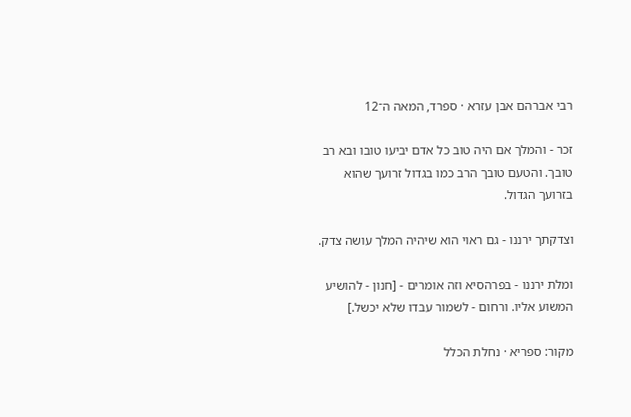רבי אברהם אבן עזרא · ספרד, המאה ה־12

זכר - והמלך אם היה טוב כל אדם יביעו טובו ובא רב טובך. והטעם טובך הרב כמו בגדול זרועך שהוא בזרועך הגדול.

וצדקתך ירננו - גם ראוי הוא שיהיה המלך עושה צדק.

ומלת ירננו - בפרהסיא וזה אומרים - [חנון - להושיע המשוע אליו. ורחום - לשמור עבדו שלא יכשל.]

מקור: ספריא · נחלת הכלל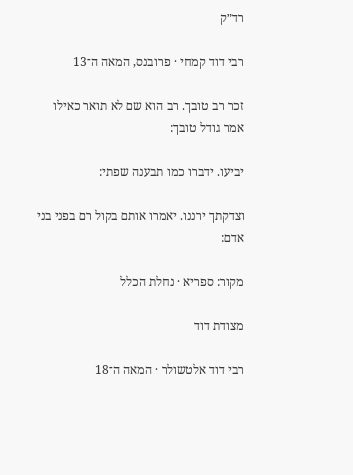רד״ק

רבי דוד קמחי · פרובנס, המאה ה־13

זכר רב טובך. רב הוא שם לא תואר כאילו אמר גודל טובך:

יביעו. ידברו כמו תבענה שפתי:

וצדקתך ירננו. יאמרו אותם בקול רם בפני בני אדם:

מקור: ספריא · נחלת הכלל

מצודת דוד

רבי דוד אלטשולר · המאה ה־18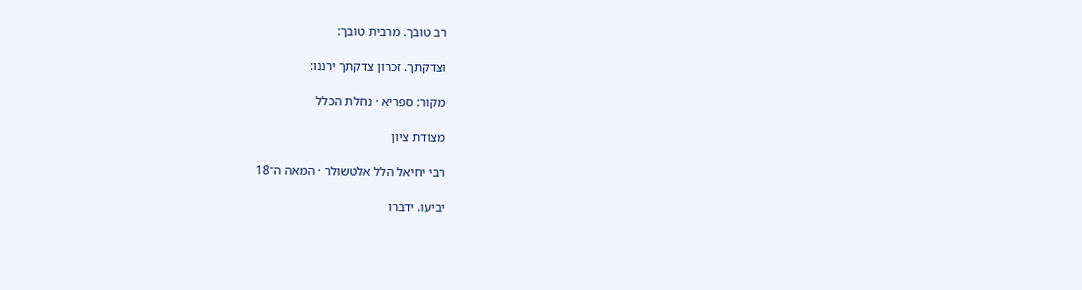רב טובך. מרבית טובך:

וצדקתך. זכרון צדקתך ירננו:

מקור: ספריא · נחלת הכלל

מצודת ציון

רבי יחיאל הלל אלטשולר · המאה ה־18

יביעו. ידברו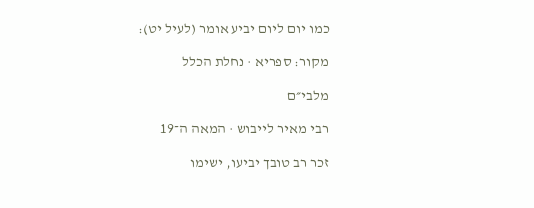כמו יום ליום יביע אומר (לעיל יט):

מקור: ספריא · נחלת הכלל

מלבי״ם

רבי מאיר לייבוש · המאה ה־19

זכר רב טובך יביעו, ישימו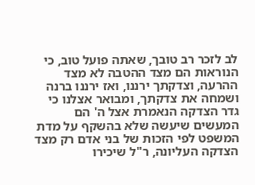לב לזכר רב טובך, שאתה פועל טוב, כי הנוראות הם מצד ההטבה לא מצד ההרעה, וצדקתך ירננו, ואז ירננו ברנה ושמחה את צדקתך, ומבואר אצלנו כי גדר הצדקה הנאמרת אצל ה' הם המעשים שיעשה שלא בהשקף על מדת המשפט לפי הזכות של בני אדם רק מצד הצדקה העליונה, ר"ל שיכירו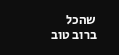שהכל ברוב טוב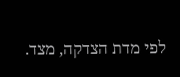לפי מדת הצדקה, מצד.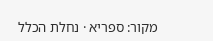מקור: ספריא · נחלת הכלל